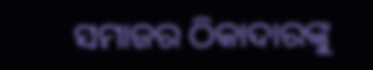ସମାଜର ଠିକାଦାରଙ୍କୁ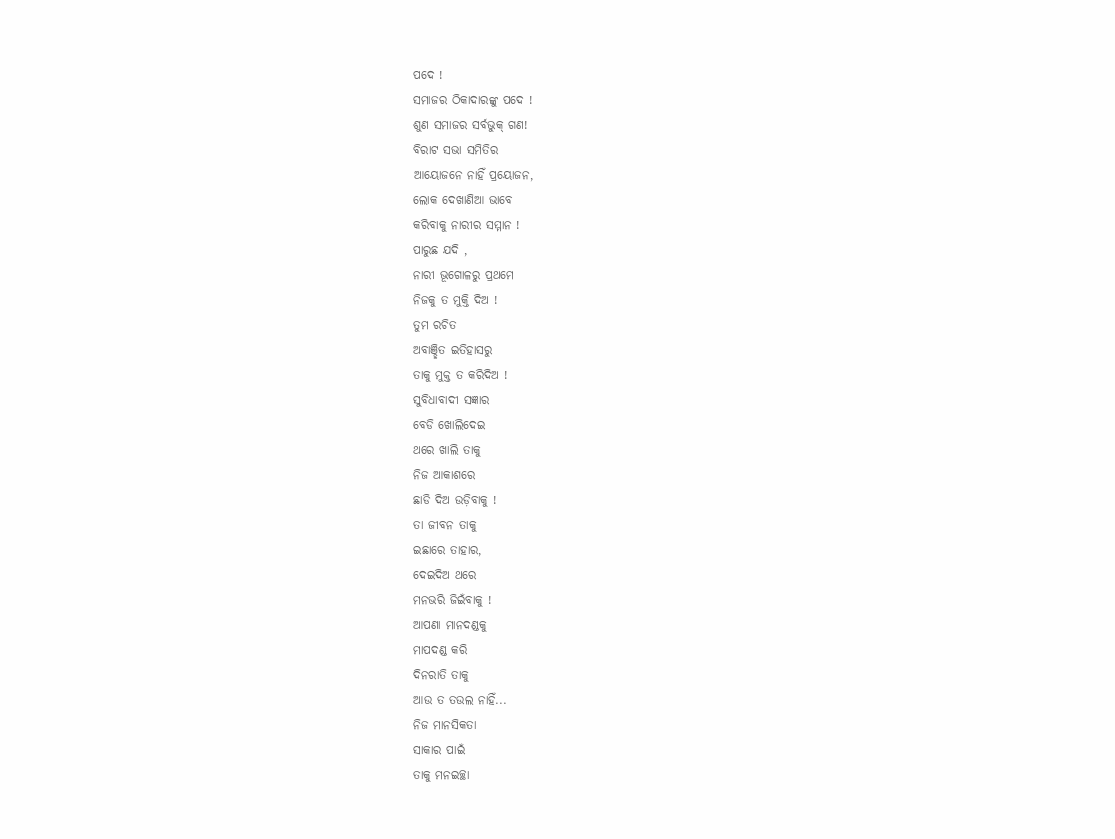ପଦେ !
ସମାଜର ଠିକାଦାରଙ୍କୁ ପଦେ !
ଶୁଣ ସମାଜର ସର୍ବଭୁକ୍ ଗଣ!
ବିରାଟ ସଭା ସମିତିର
ଆୟୋଜନେ ନାହିଁ ପ୍ରୟୋଜନ,
ଲୋକ ଦେଖାଣିଆ ଭାବେ
କରିବାକୁ ନାରୀର ସମ୍ମାନ !
ପାରୁଛ ଯଦି ,
ନାରୀ ଭୂଗୋଳରୁ ପ୍ରଥମେ
ନିଜକୁ ତ ମୁକ୍ତି ଦିଅ !
ତୁମ ରଚିତ
ଅବାଞ୍ଛିତ ଇତିହାସରୁ
ତାକୁ ମୁକ୍ତ ତ କରିଦିଅ !
ସୁବିଧାବାଦୀ ସଜ୍ଞାର
ବେଡି ଖୋଲିଦେଇ
ଥରେ ଖାଲି ତାକୁ
ନିଜ ଆକାଶରେ
ଛାଡି ଦିଅ ଉଡ଼ିବାକୁ !
ତା ଜୀବନ ତାକୁ
ଇଛାରେ ତାହାର,
ଦେଇଦିଅ ଥରେ
ମନଭରି ଜିଇଁବାକୁ !
ଆପଣା ମାନଦଣ୍ଡକୁ
ମାପଦଣ୍ଡ କରି
ଦିନରାତି ତାକୁ
ଆଉ ତ ତଉଲ ନାହିଁ...
ନିଜ ମାନସିକତା
ସାକାର ପାଇଁ
ତାକୁ ମନଇଚ୍ଛା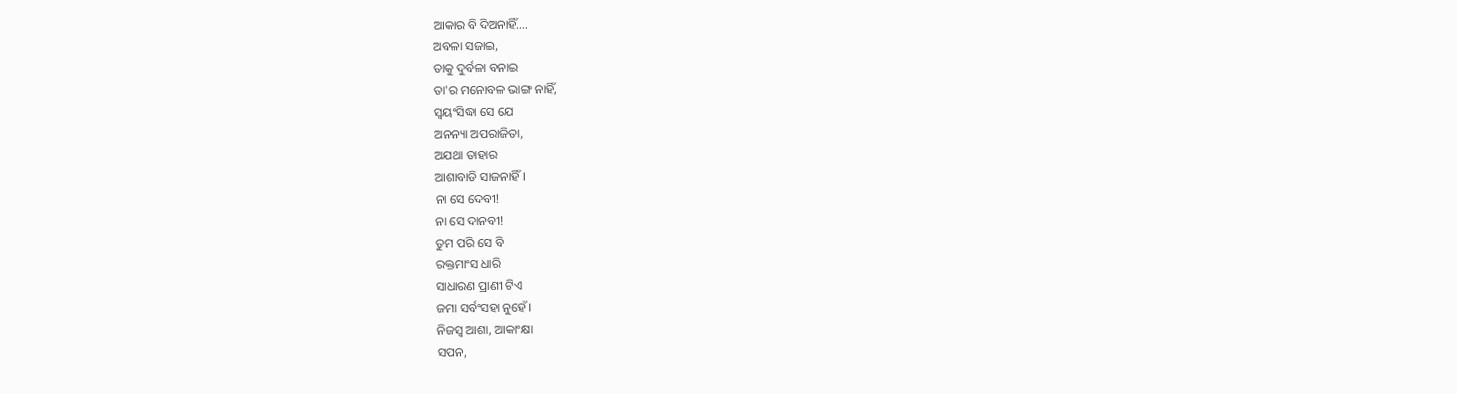ଆକାର ବି ଦିଅନାହିଁ....
ଅବଳା ସଜାଇ,
ତାକୁ ଦୁର୍ବଳା ବନାଇ
ତା'ର ମନୋବଳ ଭାଙ୍ଗ ନାହିଁ,
ସ୍ବୟଂସିଦ୍ଧା ସେ ଯେ
ଅନନ୍ୟା ଅପରାଜିତା,
ଅଯଥା ତାହାର
ଆଶାବାଡି ସାଜନାହିଁ।
ନା ସେ ଦେବୀ!
ନା ସେ ଦାନବୀ!
ତୁମ ପରି ସେ ବି
ରକ୍ତମାଂସ ଧାରି
ସାଧାରଣ ପ୍ରାଣୀ ଟିଏ
ଜମା ସର୍ବଂସହା ନୁହେଁ।
ନିଜସ୍ଵ ଆଶା, ଆକାଂକ୍ଷା
ସପନ,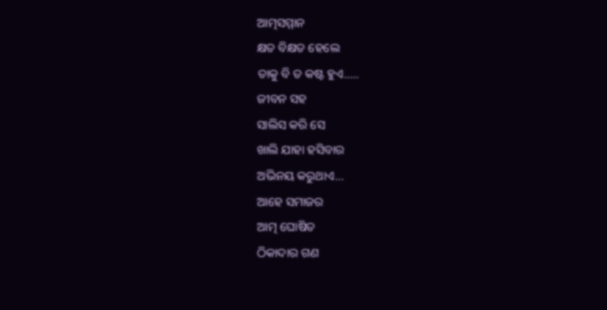ଆତ୍ମସମ୍ମାନ
କ୍ଷତ ବିକ୍ଷତ ହେଲେ
ତାକୁ ବି ତ କଷ୍ଟ ହୁଏ.....
ଜୀବନ ସହ
ସାଲିସ କରି ସେ
ଖାଲି ଯାହା ହସିବାର
ଅଭିନୟ କରୁଥାଏ...
ଆହେ ସମାଜର
ଆତ୍ମ ଘୋଷିତ
ଠିକାଦାର ଗଣ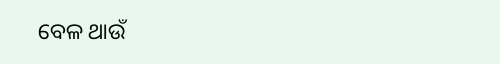ବେଳ ଥାଉଁ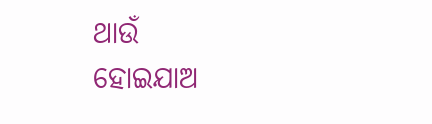ଥାଉଁ
ହୋଇଯାଅ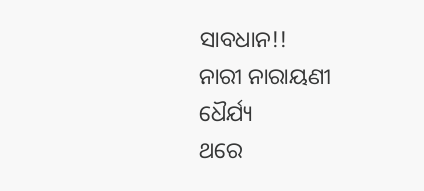ସାବଧାନ!!
ନାରୀ ନାରାୟଣୀ ଧୈର୍ଯ୍ୟ
ଥରେ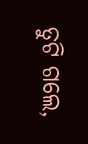ତୁଟି ଗଲେ,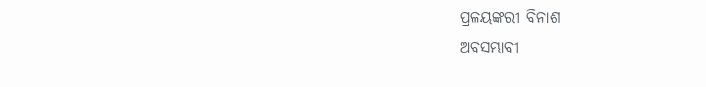ପ୍ରଳୟଙ୍କରୀ ବିନାଶ
ଅବସମ୍ଭାବୀ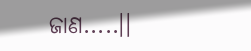ଜାଣ.....।।